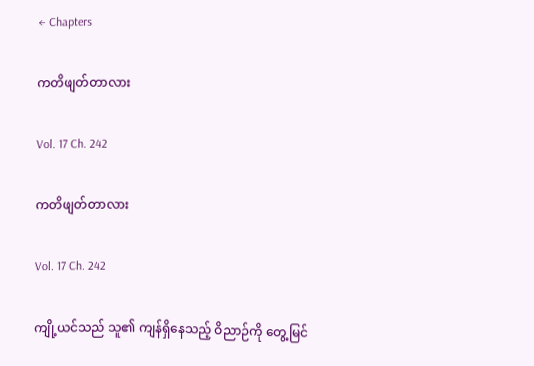← Chapters

ကတိဖျတ်တာလား

Vol. 17 Ch. 242

ကတိဖျတ်တာလား

Vol. 17 Ch. 242

ကျို့ယင်သည် သူ၏ ကျန်ရှိနေသည့် ဝိညာဉ်ကို တွေ့မြင်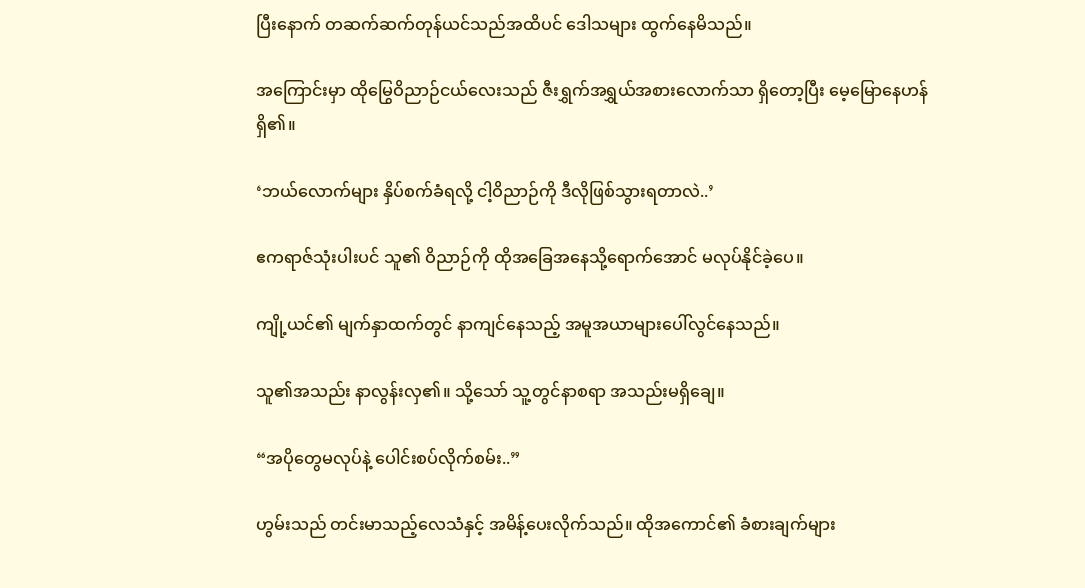ပြီးနောက် တဆက်ဆက်တုန်ယင်သည်အထိပင် ဒေါသများ ထွက်နေမိသည်။

အကြောင်းမှာ ထိုမြွေဝိညာဉ်ငယ်လေးသည် ဇီးရွှက်အရွှယ်အစားလောက်သာ ရှိတော့ပြီး မေ့မြောနေဟန်ရှိ၏။

‘ဘယ်လောက်များ နှိပ်စက်ခံရလို့ ငါ့ဝိညာဉ်ကို ဒီလိုဖြစ်သွားရတာလဲ..’

ဧကရာဇ်သုံးပါးပင် သူ၏ ဝိညာဉ်ကို ထိုအခြေအနေသို့ရောက်အောင် မလုပ်နိုင်ခဲ့ပေ။

ကျို့ယင်၏ မျက်နှာထက်တွင် နာကျင်နေသည့် အမူအယာများပေါ်လွင်နေသည်။

သူ၏အသည်း နာလွန်းလှ၏။ သို့သော် သူ့တွင်နာစရာ အသည်းမရှိချေ။

“အပိုတွေမလုပ်နဲ့ ပေါင်းစပ်လိုက်စမ်း..”

ဟွမ်းသည် တင်းမာသည့်လေသံနှင့် အမိန့်ပေးလိုက်သည်။ ထိုအကောင်၏ ခံစားချက်များ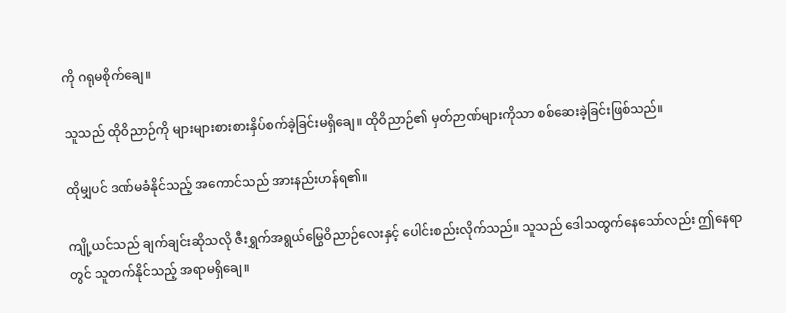ကို ဂရုမစိုက်ချေ။

သူသည် ထိုဝိညာဉ်ကို များများစားစားနှိပ်စက်ခဲ့ခြင်းမရှိချေ။ ထိုဝိညာဉ်၏ မှတ်ဉာဏ်များကိုသာ စစ်ဆေးခဲ့ခြင်းဖြစ်သည်။

ထိုမျှပင် ဒဏ်မခံနိုင်သည့် အကောင်သည် အားနည်းဟန်ရ၏။

ကျို့ယင်သည် ချက်ချင်းဆိုသလို ဇီးရွှက်အရွယ်မြွေဝိညာဉ်လေးနှင့် ပေါင်းစည်းလိုက်သည်။ သူသည် ဒေါသထွက်နေသော်လည်း ဤနေရာတွင် သူတက်နိုင်သည့် အရာမရှိချေ။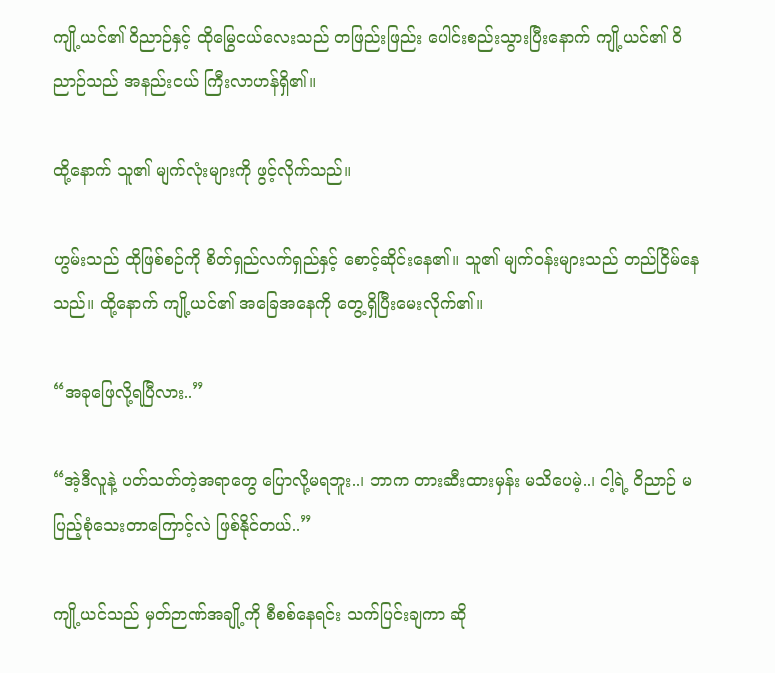ကျို့ယင်၏ ဝိညာဉ်နှင့် ထိုမြွေငယ်လေးသည် တဖြည်းဖြည်း ပေါင်းစည်းသွားပြီးနောက် ကျို့ယင်၏ ဝိညာဉ်သည် အနည်းငယ် ကြီးလာဟန်ရှိ၏။

ထို့နောက် သူ၏ မျက်လုံးများကို ဖွင့်လိုက်သည်။

ဟွမ်းသည် ထိုဖြစ်စဉ်ကို စိတ်ရှည်လက်ရှည်နှင့် စောင့်ဆိုင်းနေ၏။ သူ၏ မျက်ဝန်းများသည် တည်ငြိမ်နေသည်။ ထို့နောက် ကျို့ယင်၏ အခြေအနေကို တွေ့ရှိပြီးမေးလိုက်၏။

“အခုဖြေလို့ရပြီလား..”

“အဲ့ဒီလူနဲ့ ပတ်သတ်တဲ့အရာတွေ ပြောလို့မရဘူး..၊ ဘာက တားဆီးထားမှန်း မသိပေမဲ့..၊ ငါ့ရဲ့ ဝိညာဉ် မပြည့်စုံသေးတာကြောင့်လဲ ဖြစ်နိုင်တယ်..”

ကျို့ယင်သည် မှတ်ဉာဏ်အချို့ကို စီစစ်နေရင်း သက်ပြင်းချကာ ဆို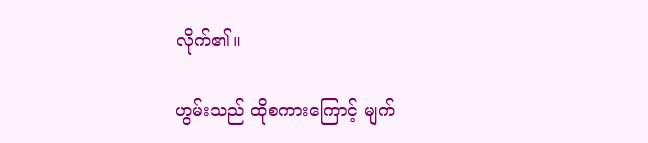လိုက်၏။

ဟွမ်းသည် ထိုစကားကြောင့် မျက်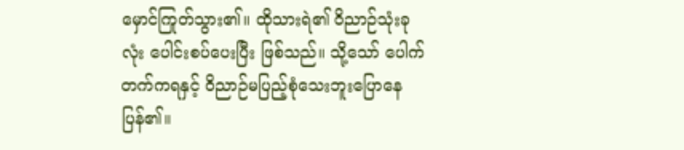မှောင်ကြုတ်သွား၏။ ထိုသားရဲ၏ ဝိညာဉ်သုံးခုလုံး ပေါင်းစပ်ပေးပြီး ဖြစ်သည်။ သို့သော် ပေါက်တက်ကရနှင့် ဝိညာဉ်မပြည့်စုံသေးဘူးပြောနေပြန်၏။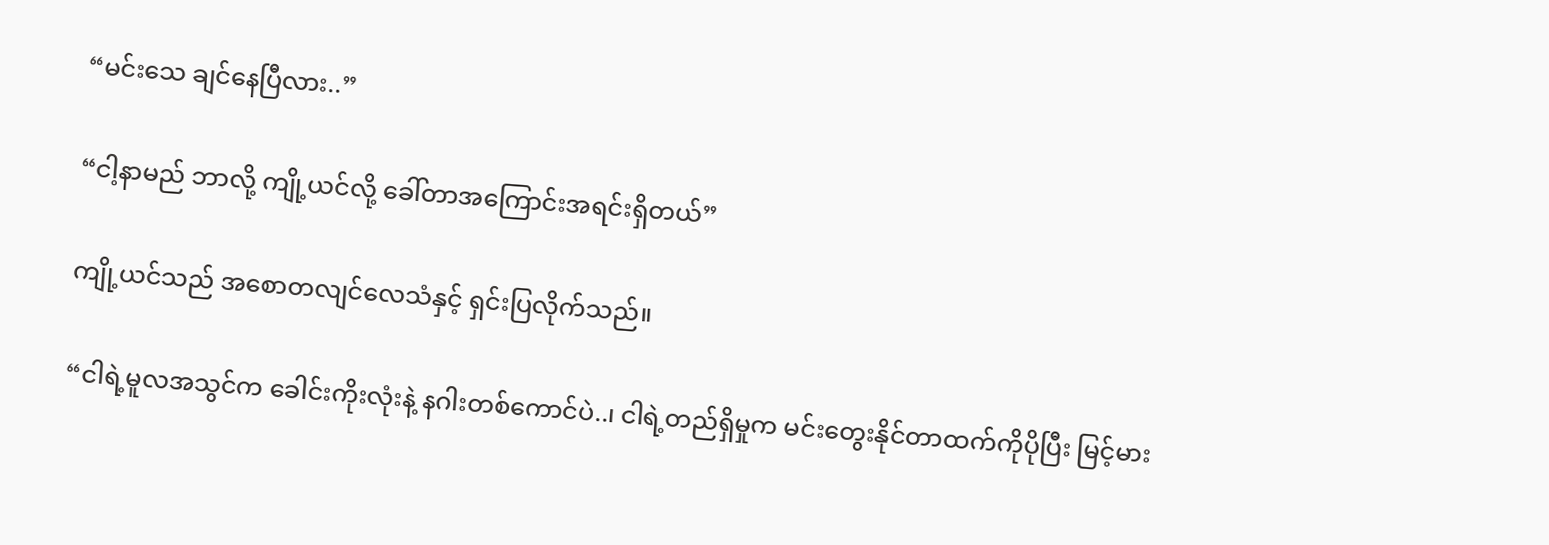“မင်းသေ ချင်နေပြီလား..”

“ငါ့နာမည် ဘာလို့ ကျို့ယင်လို့ ခေါ်တာအကြောင်းအရင်းရှိတယ်”

ကျို့ယင်သည် အစောတလျင်လေသံနှင့် ရှင်းပြလိုက်သည်။

“ငါရဲ့မူလအသွင်က ခေါင်းကိုးလုံးနဲ့ နဂါးတစ်ကောင်ပဲ..၊ ငါရဲ့တည်ရှိမှုက မင်းတွေးနိုင်တာထက်ကိုပိုပြီး မြင့်မား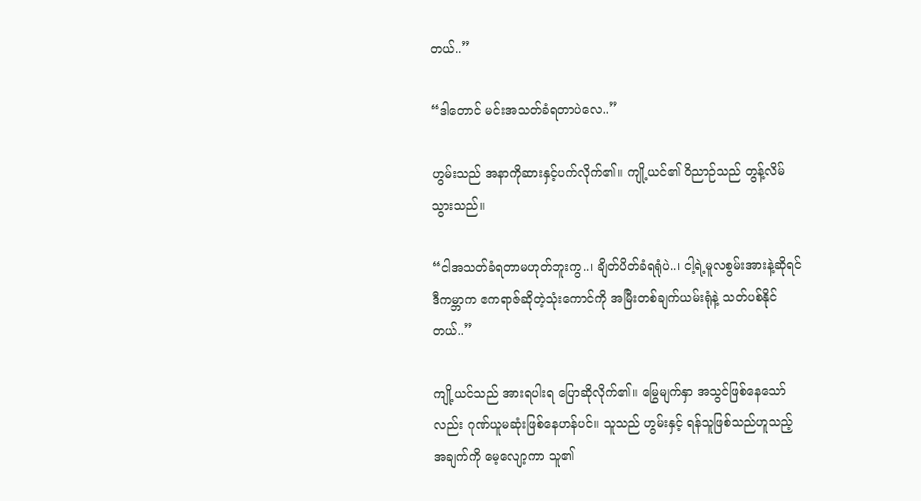တယ်..”

“ဒါတောင် မင်းအသတ်ခံရတာပဲလေ..”

ဟွမ်းသည် အနာကိုဆားနှင့်ပက်လိုက်၏။ ကျို့ယင်၏ ဝိညာဉ်သည် တွန့်လိမ်သွားသည်။

“ငါအသတ်ခံရတာမဟုတ်ဘူးကွ..၊ ချိတ်ပိတ်ခံရရုံပဲ..၊ ငါ့ရဲ့မူလစွမ်းအားနဲ့ဆိုရင် ဒီကမ္ဘာက ဧကရာဇ်ဆိုတဲ့သုံးကောင်ကို အမြီးတစ်ချက်ယမ်းရုံနဲ့ သတ်ပစ်နိုင်တယ်..”

ကျို့ယင်သည် အားရပါးရ ပြောဆိုလိုက်၏။ မြွေမျက်နှာ အသွင်ဖြစ်နေသော်လည်း ဂုဏ်ယူမဆုံးဖြစ်နေဟန်ပင်။ သူသည် ဟွမ်းနှင့် ရန်သူဖြစ်သည်ဟူသည့်အချက်ကို မေ့လျော့ကာ သူ၏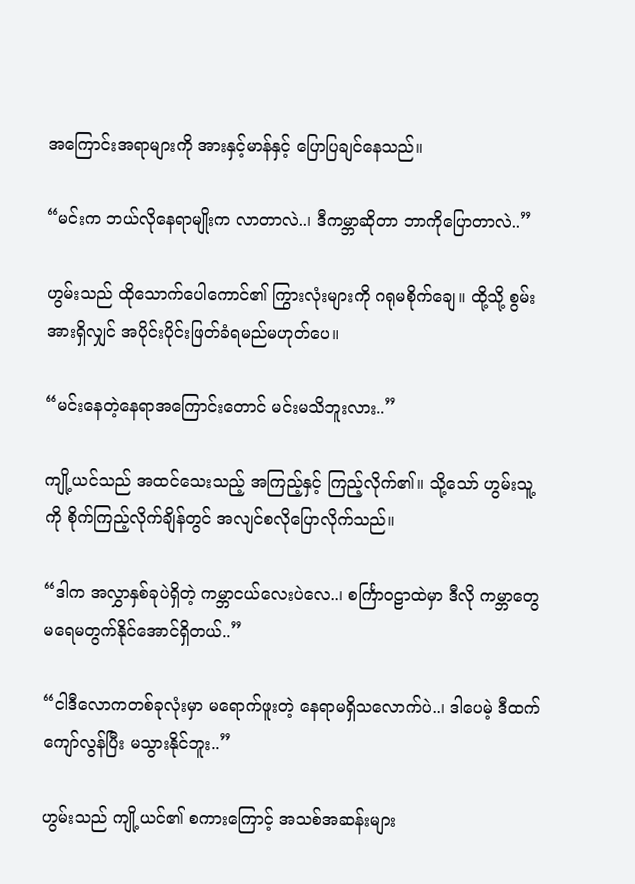အကြောင်းအရာများကို အားနှင့်မာန်နှင့် ပြောပြချင်နေသည်။

“မင်းက ဘယ်လိုနေရာမျိုးက လာတာလဲ..၊ ဒီကမ္ဘာဆိုတာ ဘာကိုပြောတာလဲ..”

ဟွမ်းသည် ထိုသောက်ပေါကောင်၏ ကြွားလုံးများကို ဂရုမစိုက်ချေ။ ထို့သို့ စွမ်းအားရှိလျှင် အပိုင်းပိုင်းဖြတ်ခံရမည်မဟုတ်ပေ။

“မင်းနေတဲ့နေရာအကြောင်းတောင် မင်းမသိဘူးလား..”

ကျို့ယင်သည် အထင်သေးသည့် အကြည့်နှင့် ကြည့်လိုက်၏။ သို့သော် ဟွမ်းသူ့ကို စိုက်ကြည့်လိုက်ချိန်တွင် အလျင်စလိုပြောလိုက်သည်။

“ဒါက အလွှာနှစ်ခုပဲရှိတဲ့ ကမ္ဘာငယ်လေးပဲလေ..၊ စင်္ကြာဝဠာထဲမှာ ဒီလို ကမ္ဘာတွေ မရေမတွက်နိုင်အောင်ရှိတယ်..”

“ငါဒီလောကတစ်ခုလုံးမှာ မရောက်ဖူးတဲ့ နေရာမရှိသလောက်ပဲ..၊ ဒါပေမဲ့ ဒီထက်ကျော်လွန်ပြီး မသွားနိုင်ဘူး..”

ဟွမ်းသည် ကျို့ယင်၏ စကားကြောင့် အသစ်အဆန်းများ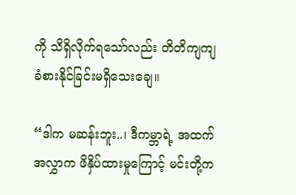ကို သိရှိလိုက်ရသော်လည်း တိတိကျကျ ခံစားနိုင်ခြင်းမရှိသေးချေ။

“ဒါက မဆန်းဘူး..၊ ဒီကမ္ဘာရဲ့ အထက်အလွှာက ဖိနှိပ်ထားမှုကြောင့် မင်းတို့က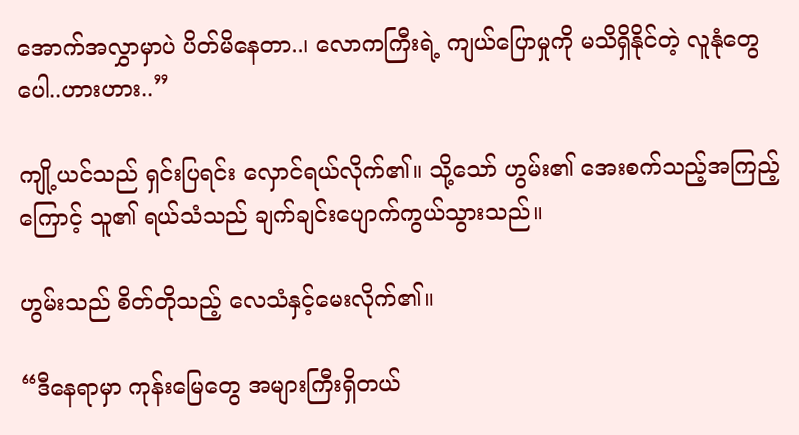အောက်အလွှာမှာပဲ ပိတ်မိနေတာ..၊ လောကကြီးရဲ့ ကျယ်ပြောမှုကို မသိရှိနိုင်တဲ့ လူနုံတွေပေါ..ဟားဟား..”

ကျို့ယင်သည် ရှင်းပြရင်း လှောင်ရယ်လိုက်၏။ သို့သော် ဟွမ်း၏ အေးစက်သည့်အကြည့်ကြောင့် သူ၏ ရယ်သံသည် ချက်ချင်းပျောက်ကွယ်သွားသည်။

ဟွမ်းသည် စိတ်တိုသည့် လေသံနှင့်မေးလိုက်၏။

“ဒီနေရာမှာ ကုန်းမြေတွေ အများကြီးရှိတယ်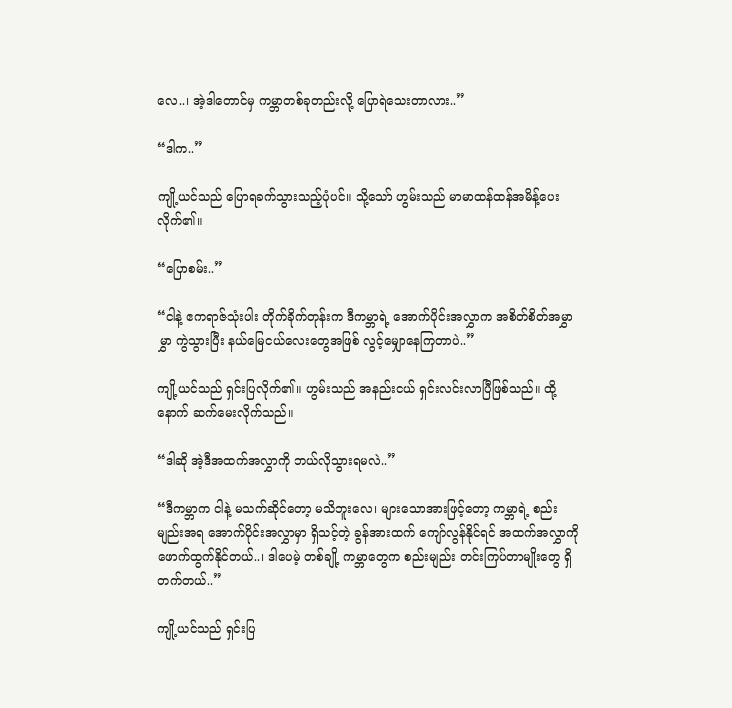လေ..၊ အဲ့ဒါတောင်မှ ကမ္ဘာတစ်ခုတည်းလို့ ပြောရဲသေးတာလား..”

“ဒါက..”

ကျို့ယင်သည် ပြောရခက်သွားသည့်ပုံပင်။ သို့သော် ဟွမ်းသည် မာမာထန်ထန်အမိန့်ပေးလိုက်၏။

“ပြောစမ်း..”

“ငါနဲ့ ဧကရာဇ်သုံးပါး တိုက်ခိုက်တုန်းက ဒီကမ္ဘာရဲ့ အောက်ပိုင်းအလွှာက အစိတ်စိတ်အမွှာမွှာ ကွဲသွားပြီး နယ်မြေငယ်လေးတွေအဖြစ် လွင့်မျှောနေကြတာပဲ..”

ကျို့ယင်သည် ရှင်းပြလိုက်၏။ ဟွမ်းသည် အနည်းငယ် ရှင်းလင်းလာပြီဖြစ်သည်။ ထို့နောက် ဆက်မေးလိုက်သည်။

“ဒါဆို အဲ့ဒီအထက်အလွှာကို ဘယ်လိုသွားရမလဲ..”

“ဒီကမ္ဘာက ငါနဲ့ မသက်ဆိုင်တော့ မသိဘူးလေ၊ များသောအားဖြင့်တော့ ကမ္ဘာရဲ့ စည်းမျည်းအရ အောက်ပိုင်းအလွှာမှာ ရှိသင့်တဲ့ ခွန်အားထက် ကျော်လွန်နိုင်ရင် အထက်အလွှာကို ဖောက်ထွက်နိုင်တယ်..၊ ဒါပေမဲ့ တစ်ချို့ ကမ္ဘာတွေက စည်းမျည်း တင်းကြပ်တာမျိုးတွေ ရှိတက်တယ်..”

ကျို့ယင်သည် ရှင်းပြ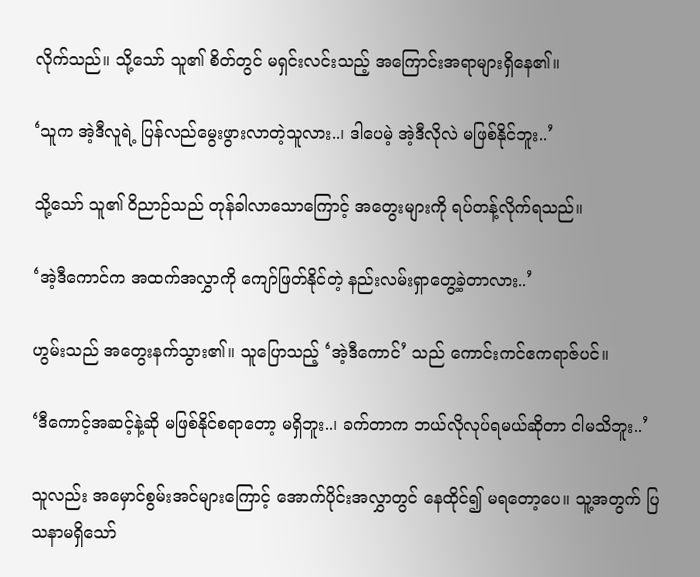လိုက်သည်။ သို့သော် သူ၏ စိတ်တွင် မရှင်းလင်းသည့် အကြောင်းအရာများရှိနေ၏။

‘သူက အဲ့ဒီလူရဲ့ ပြန်လည်မွေးဖွားလာတဲ့သူလား..၊ ဒါပေမဲ့ အဲ့ဒီလိုလဲ မဖြစ်နိုင်ဘူး..’

သို့သော် သူ၏ ဝိညာဉ်သည် တုန်ခါလာသောကြောင့် အတွေးများကို ရပ်တန့်လိုက်ရသည်။

‘အဲ့ဒီကောင်က အထက်အလွှာကို ကျော်ဖြတ်နိုင်တဲ့ နည်းလမ်းရှာတွေ့ခဲ့တာလား..’

ဟွမ်းသည် အတွေးနက်သွား၏။ သူပြောသည့် ‘အဲ့ဒီကောင်’ သည် ကောင်းကင်ဧကရာဇ်ပင်။

‘ဒီကောင့်အဆင့်နဲ့ဆို မဖြစ်နိုင်စရာတော့ မရှိဘူး..၊ ခက်တာက ဘယ်လိုလုပ်ရမယ်ဆိုတာ ငါမသိဘူး..’

သူလည်း အမှောင်စွမ်းအင်များကြောင့် အောက်ပိုင်းအလွှာတွင် နေထိုင်၍ မရတော့ပေ။ သူ့အတွက် ပြသနာမရှိသော်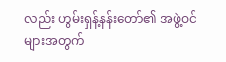လည်း ဟွမ်းရှန့်နန်းတော်၏ အဖွဲ့ဝင်များအတွက်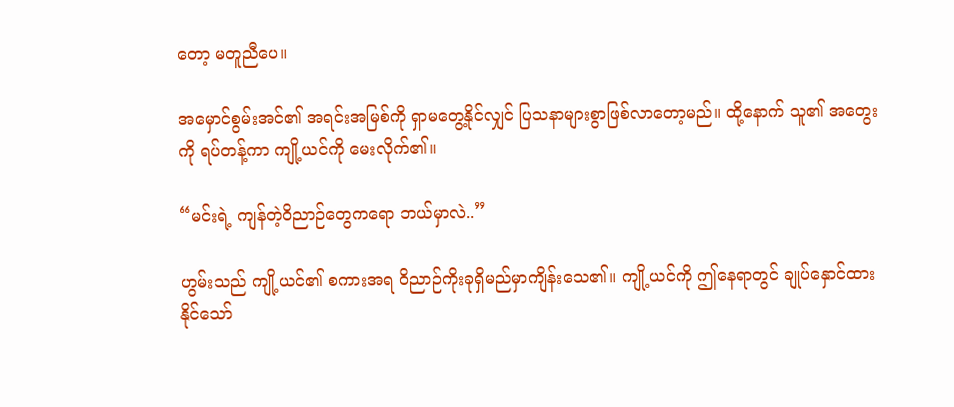တော့ မတူညီပေ။

အမှောင်စွမ်းအင်၏ အရင်းအမြစ်ကို ရှာမတွေ့နိုင်လျှင် ပြသနာများစွာဖြစ်လာတော့မည်။ ထို့နောက် သူ၏ အတွေးကို ရပ်တန့်ကာ ကျို့ယင်ကို မေးလိုက်၏။

“မင်းရဲ့ ကျန်တဲ့ဝိညာဉ်တွေကရော ဘယ်မှာလဲ..”

ဟွမ်းသည် ကျို့ယင်၏ စကားအရ ဝိညာဉ်ကိုးခုရှိမည်မှာကျိန်းသေ၏။ ကျို့ယင်ကို ဤနေရာတွင် ချုပ်နှောင်ထားနိုင်သော်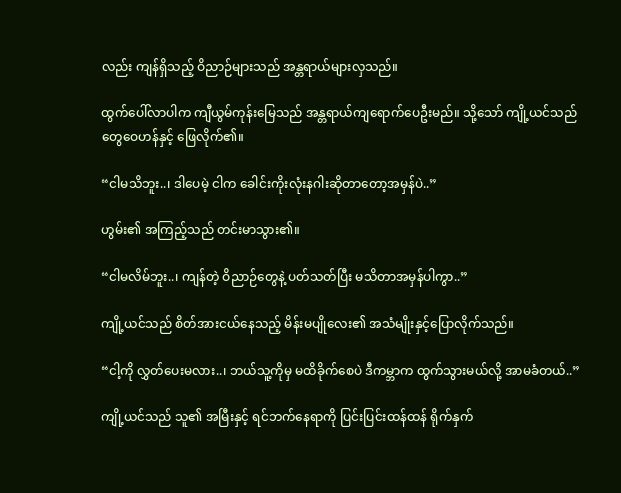လည်း ကျန်ရှိသည့် ဝိညာဉ်များသည် အန္တရာယ်များလှသည်။

ထွက်ပေါ်လာပါက ကျီယွမ်ကုန်းမြေသည် အန္တရာယ်ကျရောက်ပေဦးမည်။ သို့သော် ကျို့ယင်သည် တွေဝေဟန်နှင့် ဖြေလိုက်၏။

“ငါမသိဘူး..၊ ဒါပေမဲ့ ငါက ခေါင်းကိုးလုံးနဂါးဆိုတာတော့အမှန်ပဲ..”

ဟွမ်း၏ အကြည့်သည် တင်းမာသွား၏။

“ငါမလိမ်ဘူး..၊ ကျန်တဲ့ ဝိညာဉ်တွေနဲ့ ပတ်သတ်ပြီး မသိတာအမှန်ပါကွာ..”

ကျို့ယင်သည် စိတ်အားငယ်နေသည့် မိန်းမပျိုလေး၏ အသံမျိုးနှင့်ပြောလိုက်သည်။

“ငါ့ကို လွှတ်ပေးမလား..၊ ဘယ်သူ့ကိုမှ မထိခိုက်စေပဲ ဒီကမ္ဘာက ထွက်သွားမယ်လို့ အာမခံတယ်..”

ကျို့ယင်သည် သူ၏ အမြီးနှင့် ရင်ဘက်နေရာကို ပြင်းပြင်းထန်ထန် ရိုက်နှက်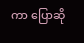ကာ ပြောဆို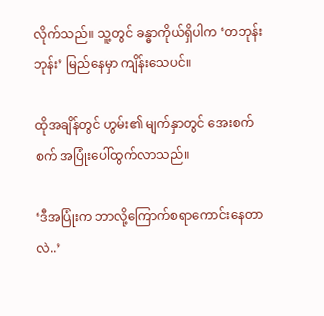လိုက်သည်။ သူ့တွင် ခန္ဓာကိုယ်ရှိပါက ‘တဘုန်းဘုန်း’ မြည်နေမှာ ကျိန်းသေပင်။

ထိုအချိန်တွင် ဟွမ်း၏ မျက်နှာတွင် အေးစက်စက် အပြုံးပေါ်ထွက်လာသည်။

‘ဒီအပြုံးက ဘာလို့ကြောက်စရာကောင်းနေတာလဲ..’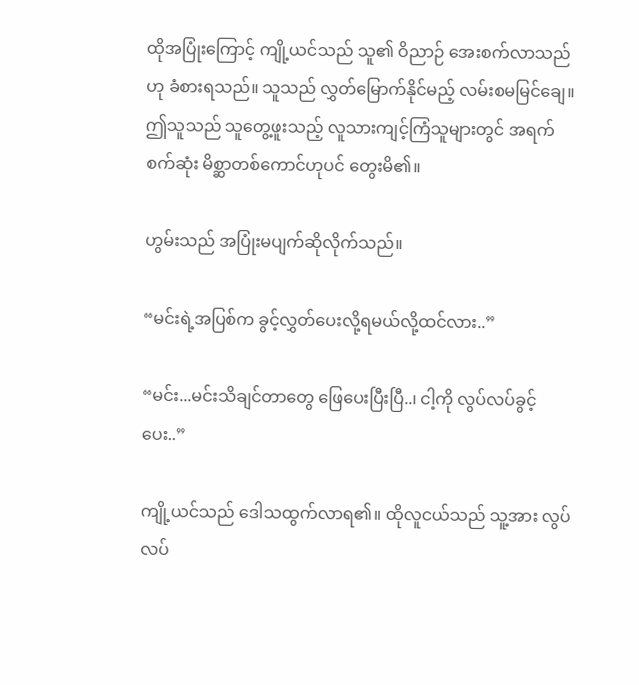ထိုအပြုံးကြောင့် ကျို့ယင်သည် သူ၏ ဝိညာဉ် အေးစက်လာသည်ဟု ခံစားရသည်။ သူသည် လွှတ်မြောက်နိုင်မည့် လမ်းစမမြင်ချေ။ ဤသူသည် သူတွေ့ဖူးသည့် လူသားကျင့်ကြံသူများတွင် အရက်စက်ဆုံး မိစ္ဆာတစ်ကောင်ဟုပင် တွေးမိ၏။

ဟွမ်းသည် အပြုံးမပျက်ဆိုလိုက်သည်။

“မင်းရဲ့အပြစ်က ခွင့်လွှတ်ပေးလို့ရမယ်လို့ထင်လား..”

“မင်း...မင်းသိချင်တာတွေ ဖြေပေးပြီးပြီ..၊ ငါ့ကို လွပ်လပ်ခွင့်ပေး..”

ကျို့ယင်သည် ဒေါသထွက်လာရ၏။ ထိုလူငယ်သည် သူ့အား လွပ်လပ်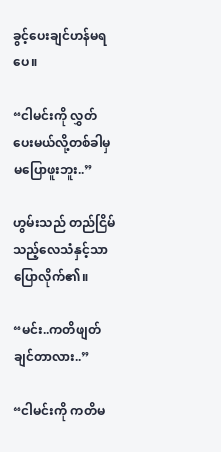ခွင့်ပေးချင်ဟန်မရပေ။

“ငါမင်းကို လွှတ်ပေးမယ်လို့တစ်ခါမှ မပြောဖူးဘူး..”

ဟွမ်းသည် တည်ငြိမ်သည့်လေသံနှင့်သာပြောလိုက်၏။

“မင်း..ကတိဖျတ်ချင်တာလား..”

“ငါမင်းကို ကတိမ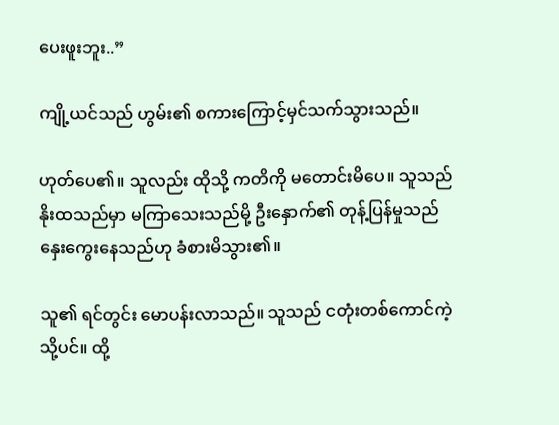ပေးဖူးဘူး..”

ကျို့ယင်သည် ဟွမ်း၏ စကားကြောင့်မှင်သက်သွားသည်။

ဟုတ်ပေ၏။ သူလည်း ထိုသို့ ကတိကို မတောင်းမိပေ။ သူသည် နိုးထသည်မှာ မကြာသေးသည်မို့ ဦးနှောက်၏ တုန့်ပြန်မှုသည် နှေးကွေးနေသည်ဟု ခံစားမိသွား၏။

သူ၏ ရင်တွင်း မောပန်းလာသည်။ သူသည် ငတုံးတစ်ကောင်ကဲ့သို့ပင်။ ထို့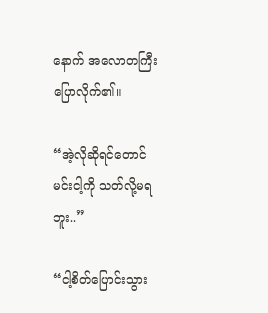နောက် အလောတကြီးပြောလိုက်၏။

“အဲ့လိုဆိုရင်တောင် မင်းငါ့ကို သတ်လို့မရဘူး..”

“ငါ့စိတ်ပြောင်းသွား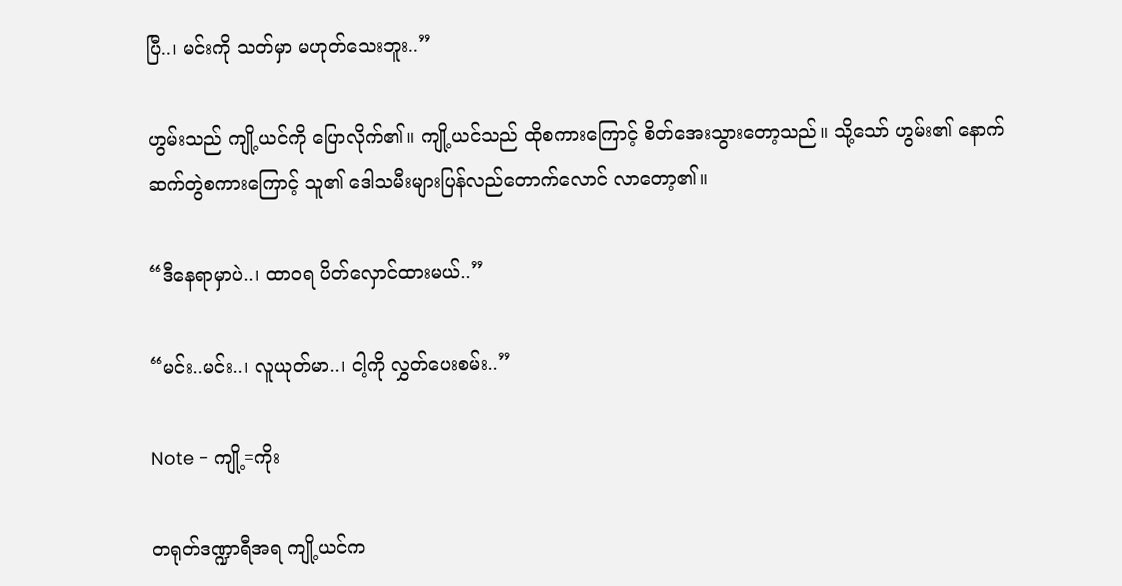ပြီ..၊ မင်းကို သတ်မှာ မဟုတ်သေးဘူး..”

ဟွမ်းသည် ကျို့ယင်ကို ပြောလိုက်၏။ ကျို့ယင်သည် ထိုစကားကြောင့် စိတ်အေးသွားတော့သည်။ သို့သော် ဟွမ်း၏ နောက်ဆက်တွဲစကားကြောင့် သူ၏ ဒေါသမီးများပြန်လည်တောက်လောင် လာတော့၏။

“ဒီနေရာမှာပဲ..၊ ထာဝရ ပိတ်လှောင်ထားမယ်..”

“မင်း..မင်း..၊ လူယုတ်မာ..၊ ငါ့ကို လွှတ်ပေးစမ်း..”

Note - ကျို့=ကိုး

တရုတ်ဒဏ္ဍာရီအရ ကျို့ယင်က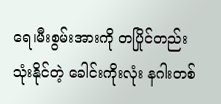ရေ၊မီးစွမ်းအားကို တပြိုင်တည်း သုံးနိုင်တဲ့ ခေါင်းကိုးလုံး နဂါးတစ်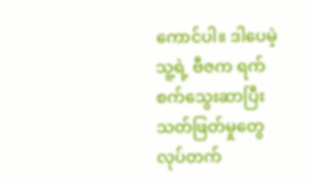ကောင်ပါ။ ဒါပေမဲ့ သူ့ရဲ့ ဗီဇက ရက်စက်သွေးဆာပြီး သတ်ဖြတ်မှုတွေလုပ်တက်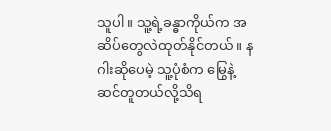သူပါ။ သူ့ရဲ့ခန္ဓာကိုယ်က အဆိပ်တွေလဲထုတ်နိုင်တယ်။ နဂါးဆိုပေမဲ့ သူ့ပုံစံက မြွေနဲ့ဆင်တူတယ်လို့သိရ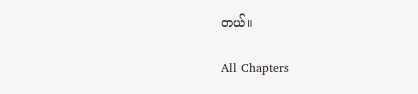တယ်။

All Chapters